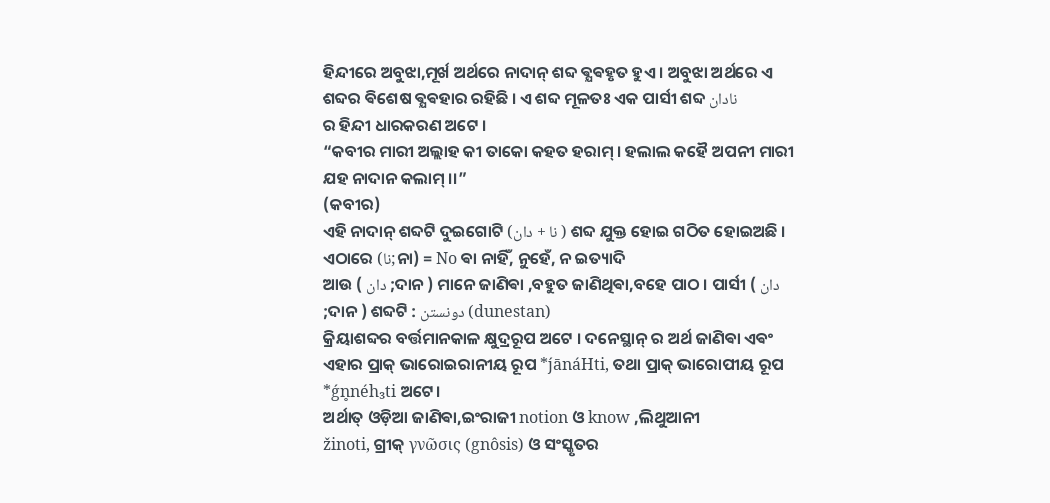ହିନ୍ଦୀରେ ଅବୁଝା,ମୂର୍ଖ ଅର୍ଥରେ ନାଦାନ୍ ଶବ୍ଦ ଵ୍ଯଵହୃତ ହୁଏ । ଅବୁଝା ଅର୍ଥରେ ଏ ଶବ୍ଦର ଵିଶେଷ ଵ୍ଯଵହାର ରହିଛି । ଏ ଶବ୍ଦ ମୂଳତଃ ଏକ ପାର୍ସୀ ଶବ୍ଦ نادان
ର ହିନ୍ଦୀ ଧାରକରଣ ଅଟେ ।
“କବୀର ମାରୀ ଅଲ୍ଲାହ କୀ ତାକୋ କହତ ହରାମ୍ । ହଲାଲ କହୈ ଅପନୀ ମାରୀ ଯହ ନାଦାନ କଲାମ୍ ।।”
(କବୀର)
ଏହି ନାଦାନ୍ ଶବ୍ଦଟି ଦୁଇଗୋଟି (نا + دان ) ଶବ୍ଦ ଯୁକ୍ତ ହୋଇ ଗଠିତ ହୋଇଅଛି ।
ଏଠାରେ (نا;ନା) = No ଵା ନାହିଁ, ନୁହେଁ, ନ ଇତ୍ୟାଦି
ଆଉ ( دان ;ଦାନ ) ମାନେ ଜାଣିଵା ,ବହୁତ ଜାଣିଥିଵା,ବହେ ପାଠ । ପାର୍ସୀ ( دان ;ଦାନ ) ଶବ୍ଦଟି : دونستن (dunestan)
କ୍ରିୟାଶବ୍ଦର ବର୍ତ୍ତମାନକାଳ କ୍ଷୁଦ୍ରରୂପ ଅଟେ । ଦନେସ୍ଥାନ୍ ର ଅର୍ଥ ଜାଣିଵା ଏଵଂ ଏହାର ପ୍ରାକ୍ ଭାରୋଇରାନୀୟ ରୂପ *ȷ́ānáHti, ତଥା ପ୍ରାକ୍ ଭାରୋପୀୟ ରୂପ *ǵn̥néh₃ti ଅଟେ।
ଅର୍ଥାତ୍ ଓଡ଼ିଆ ଜାଣିଵା,ଇଂରାଜୀ notion ଓ know ,ଲିଥୁଆନୀ
žinoti, ଗ୍ରୀକ୍ γνῶσις (gnôsis) ଓ ସଂସ୍କୃତର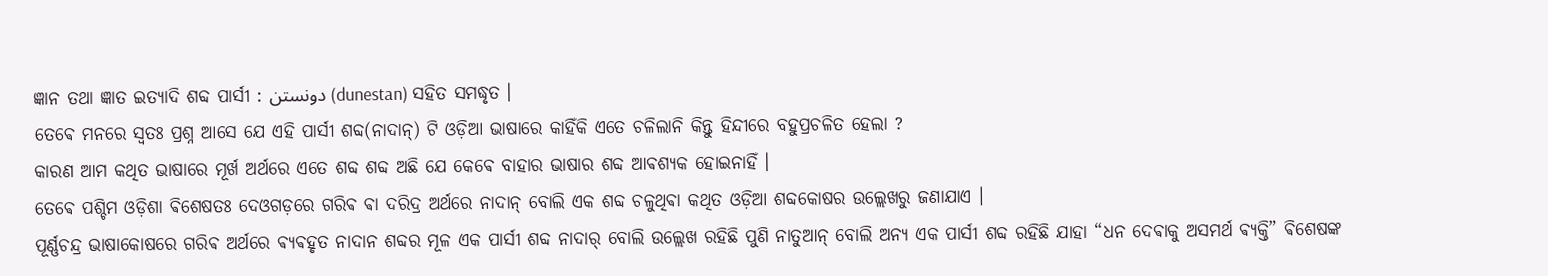ଜ୍ଞାନ ତଥା ଜ୍ଞାତ ଇତ୍ୟାଦି ଶବ୍ଦ ପାର୍ସୀ : دونستن (dunestan) ସହିତ ସମଦ୍ଧୃତ ।
ତେଵେ ମନରେ ସ୍ଵତଃ ପ୍ରଶ୍ନ ଆସେ ଯେ ଏହି ପାର୍ସୀ ଶବ୍ଦ(ନାଦାନ୍) ଟି ଓଡ଼ିଆ ଭାଷାରେ କାହିଁକି ଏତେ ଚଳିଲାନି କିନ୍ତୁ ହିନ୍ଦୀରେ ବହୁପ୍ରଚଳିତ ହେଲା ?
କାରଣ ଆମ କଥିତ ଭାଷାରେ ମୂର୍ଖ ଅର୍ଥରେ ଏତେ ଶବ୍ଦ ଶବ୍ଦ ଅଛି ଯେ କେଵେ ବାହାର ଭାଷାର ଶବ୍ଦ ଆଵଶ୍ଯକ ହୋଇନାହିଁ ।
ତେଵେ ପଶ୍ଚିମ ଓଡ଼ିଶା ଵିଶେଷତଃ ଦେଓଗଡ଼ରେ ଗରିଵ ଵା ଦରିଦ୍ର ଅର୍ଥରେ ନାଦାନ୍ ବୋଲି ଏକ ଶବ୍ଦ ଚଳୁଥିଵା କଥିତ ଓଡ଼ିଆ ଶବ୍ଦକୋଷର ଉଲ୍ଲେଖରୁ ଜଣାଯାଏ ।
ପୂର୍ଣ୍ଣଚନ୍ଦ୍ର ଭାଷାକୋଷରେ ଗରିଵ ଅର୍ଥରେ ଵ୍ଯଵହୃତ ନାଦାନ ଶବ୍ଦର ମୂଳ ଏକ ପାର୍ସୀ ଶବ୍ଦ ନାଦାର୍ ବୋଲି ଉଲ୍ଲେଖ ରହିଛି ପୁଣି ନାତୁଆନ୍ ବୋଲି ଅନ୍ୟ ଏକ ପାର୍ସୀ ଶବ୍ଦ ରହିଛି ଯାହା “ଧନ ଦେଵାକୁ ଅସମର୍ଥ ଵ୍ୟକ୍ତି” ଵିଶେଷଙ୍କ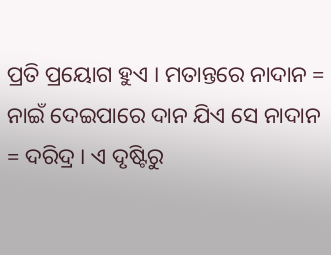ପ୍ରତି ପ୍ରୟୋଗ ହୁଏ । ମତାନ୍ତରେ ନାଦାନ = ନାଇଁ ଦେଇପାରେ ଦାନ ଯିଏ ସେ ନାଦାନ = ଦରିଦ୍ର । ଏ ଦୃଷ୍ଟିରୁ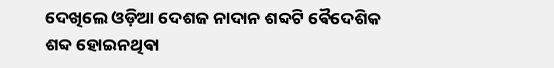ଦେଖିଲେ ଓଡ଼ିଆ ଦେଶଜ ନାଦାନ ଶବ୍ଦଟି ଵୈଦେଶିକ ଶବ୍ଦ ହୋଇନଥିଵା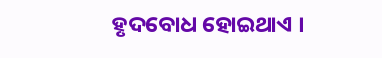ହୃଦବୋଧ ହୋଇଥାଏ ।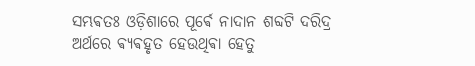ସମ୍ଭଵତଃ ଓଡ଼ିଶାରେ ପୂର୍ଵେ ନାଦାନ ଶବ୍ଦଟି ଦରିଦ୍ର ଅର୍ଥରେ ଵ୍ଯଵହୃତ ହେଉଥିଵା ହେତୁ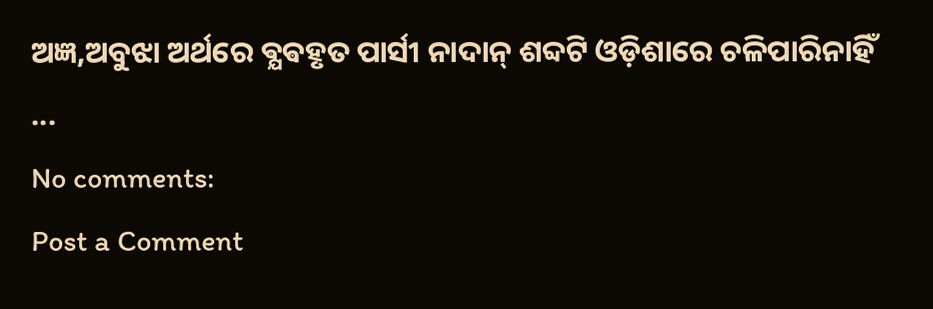ଅଜ୍ଞ,ଅବୁଝା ଅର୍ଥରେ ଵ୍ଯଵହୃତ ପାର୍ସୀ ନାଦାନ୍ ଶବ୍ଦଟି ଓଡ଼ିଶାରେ ଚଳିପାରିନାହିଁ ...
No comments:
Post a Comment